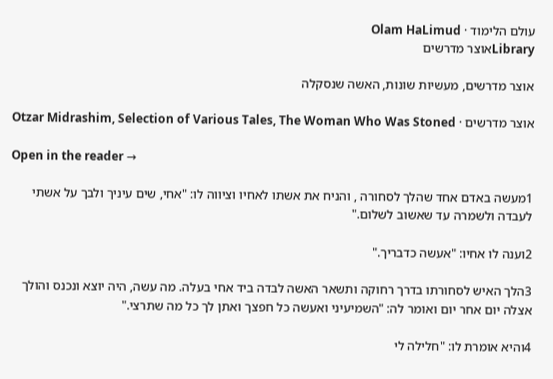עולם הלימוד · Olam HaLimud
Libraryאוצר מדרשים

אוצר מדרשים, מעשיות שונות, האשה שנסקלה

אוצר מדרשים · Otzar Midrashim, Selection of Various Tales, The Woman Who Was Stoned

Open in the reader →

1מעשה באדם אחד שהלך לסחורה , והניח את אשתו לאחיו וציווה לו: "אחי, שים עיניך ולבך על אשתי לעבדה ולשמרה עד שאשוב לשלום."

2וענה לו אחיו: "אעשה כדבריך."

3הלך האיש לסחורתו בדרך רחוקה ותשאר האשה לבדה ביד אחי בעלה. מה עשה, היה יוצא ונכנס והולך אצלה יום אחר יום ואומר לה: "השמיעיני ואעשה כל חפצך ואתן לך כל מה שתרצי."

4והיא אומרת לו: "חלילה לי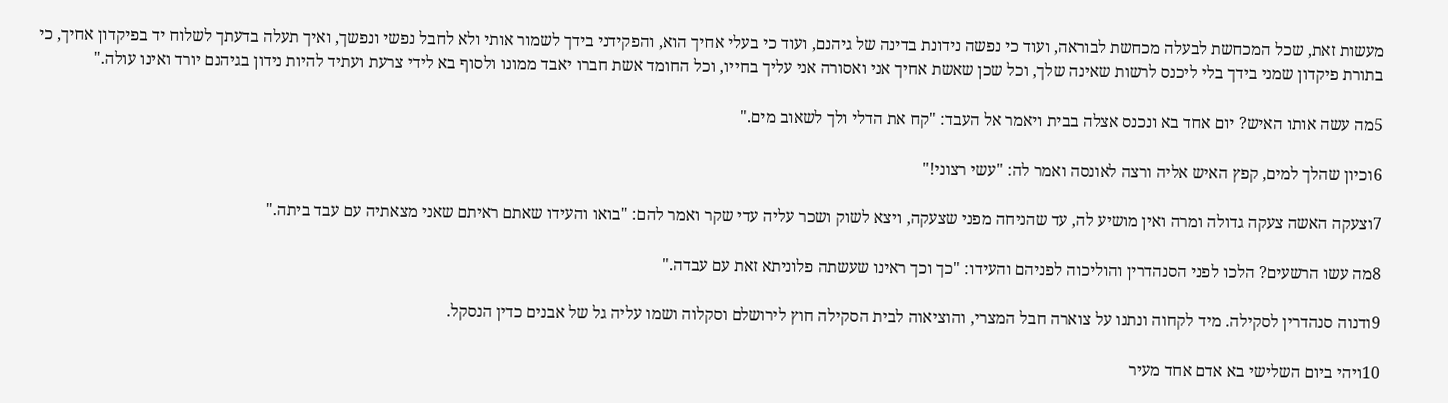מעשות זאת, שכל המכחשת לבעלה מכחשת לבוראה, ועוד כי נפשה נידונת בדינה של גיהנם, ועוד כי בעלי אחיך הוא, והפקידני בידך לשמור אותי ולא לחבל נפשי ונפשך, ואיך תעלה בדעתך לשלוח יד בפיקדון אחיך, כי בתורת פיקדון שמני בידך בלי ליכנס לרשות שאינה שלך, וכל שכן שאשת אחיך אני ואסורה אני עליך בחייו, וכל החומד אשת חברו יאבד ממונו ולסוף בא לידי צרעת ועתיד להיות נידון בגיהנם יורד ואינו עולה."

5מה עשה אותו האיש? יום אחד בא ונכנס אצלה בבית ויאמר אל העבד: "קח את הדלי ולך לשאוב מים."

6וכיון שהלך למים, קפץ האיש אליה ורצה לאונסה ואמר לה: "עשי רצוני!"

7וצעקה האשה צעקה גדולה ומרה ואין מושיע לה, עד שהניחה מפני שצעקה, ויצא לשוק ושכר עליה עדי שקר ואמר להם: "בואו והעידו שאתם ראיתם שאני מצאתיה עם עבד ביתה."

8מה עשו הרשעים? הלכו לפני הסנהדרין והוליכוה לפניהם והעידו: "כך וכך ראינו שעשתה פלוניתא זאת עם עבדה."

9ודנוה סנהדרין לסקילה. מיד לקחוה ונתנו על צוארה חבל המצרי, והוציאוה לבית הסקילה חוץ לירושלם וסקלוה ושמו עליה גל של אבנים כדין הנסקל.

10ויהי ביום השלישי בא אדם אחד מעיר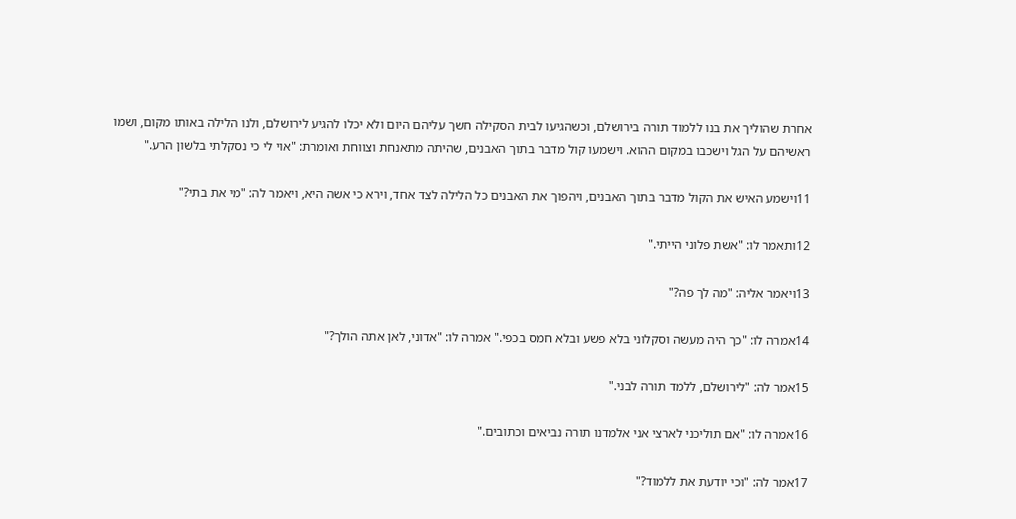אחרת שהוליך את בנו ללמוד תורה בירושלם, וכשהגיעו לבית הסקילה חשך עליהם היום ולא יכלו להגיע לירושלם, ולנו הלילה באותו מקום, ושמו ראשיהם על הגל וישכבו במקום ההוא. וישמעו קול מדבר בתוך האבנים, שהיתה מתאנחת וצווחת ואומרת: "אוי לי כי נסקלתי בלשון הרע."

11וישמע האיש את הקול מדבר בתוך האבנים, ויהפוך את האבנים כל הלילה לצד אחד, וירא כי אשה היא, ויאמר לה: "מי את בתי?"

12ותאמר לו: "אשת פלוני הייתי."

13ויאמר אליה: "מה לך פה?"

14אמרה לו: "כך היה מעשה וסקלוני בלא פשע ובלא חמס בכפי." אמרה לו: "אדוני, לאן אתה הולך?"

15אמר לה: "לירושלם, ללמד תורה לבני."

16אמרה לו: "אם תוליכני לארצי אני אלמדנו תורה נביאים וכתובים."

17אמר לה: "וכי יודעת את ללמוד?"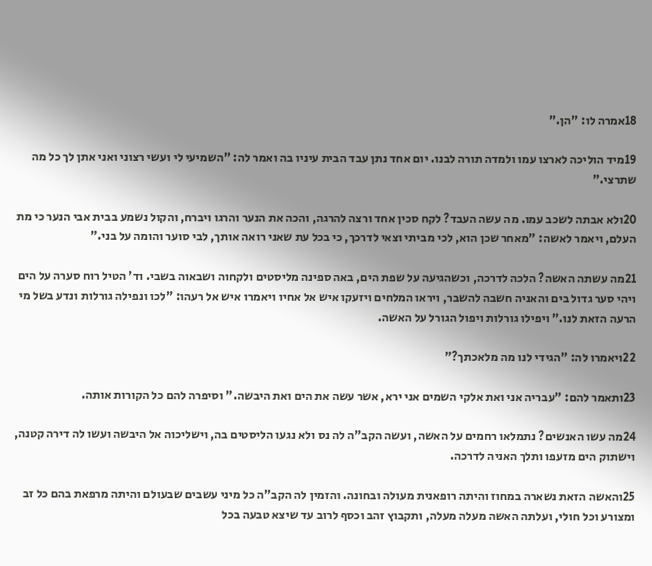18אמרה לו: "הן."

19מיד הוליכה לארצו עמו ולמדה תורה לבנו. יום אחד נתן עבד הבית עיניו בה ואמר לה: "השמיעי לי ועשי רצוני ואני אתן לך כל מה שתרצי."

20ולא אבתה לשכב עמו. מה עשה העבד? לקח סכין אחד ורצה להרגה, והכה את הנער והרגו ויברח, והקול נשמע בבית אבי הנער כי מת העלם, ויאמר לאשה: "מאחר שכן הוא, לכי מביתי וצאי לדרכך, כי בכל עת שאני רואה אותך, לבי סוער והומה על בני."

21מה עשתה האשה? הלכה לדרכה, וכשהגיעה על שפת הים, באה ספינה מליסטים ולקחוה ושבאוה בשבי. וד' הטיל רוח סערה על הים ויהי סער גדול בים והאניה חשבה להשבר, ויראו המלחים ויזעקו איש אל אחיו ויאמרו איש אל רעהו: "לכו ונפילה גורלות ונדע בשל מי הרעה הזאת לנו." ויפילו גורלות ויפול הגורל על האשה.

22ויאמרו לה: "הגידי לנו מה מלאכתך?"

23ותאמר להם: "עבריה אני ואת אלקי השמים אני ירא, אשר עשה את הים ואת היבשה." וסיפרה להם כל הקורות אותה.

24מה עשו האנשים? נתמלאו רחמים על האשה, ועשה הקב"ה לה נס ולא נגעו הליסטים בה, וישליכוה אל היבשה ועשו לה דירה קטנה, וישתוק הים מזעפו ותלך האניה לדרכה.

25והאשה הזאת נשארה במחוז והיתה רופאנית מעולה ובחונה. והזמין לה הקב"ה כל מיני עשבים שבעולם והיתה מרפאת בהם כל זב ומצורע וכל חולי, ועלתה האשה מעלה מעלה, ותקבוץ זהב וכסף לרוב עד שיצא טבעה בכל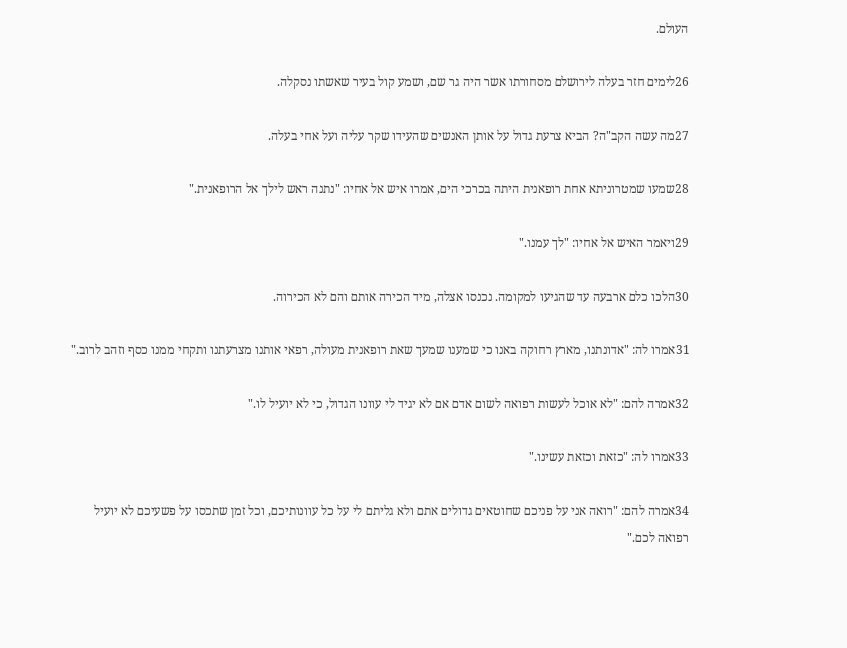העולם.

26לימים חזר בעלה לירושלם מסחורתו אשר היה גר שם, ושמע קול בעיר שאשתו נסקלה.

27מה עשה הקב"ה? הביא צרעת גדול על אותן האנשים שהעידו שקר עליה ועל אחי בעלה.

28שמעו שמטרוניתא אחת רופאנית היתה בכרכי הים, אמרו איש אל אחיו: "נתנה ראש לילך אל הרופאנית."

29ויאמר האיש אל אחיו: "לך עמנו."

30הלכו כלם ארבעה עד שהגיעו למקומה. נכנסו אצלה, מיד הכירה אותם והם לא הכירוה.

31אמרו לה: "אדונתנו, מארץ רחוקה באנו כי שמענו שמעך שאת רופאנית מעולה, רפאי אותנו מצרעתנו ותקחי ממנו כסף וזהב לרוב."

32אמרה להם: "לא אוכל לעשות רפואה לשום אדם אם לא יגיד לי עוונו הגדול, כי לא יועיל לו."

33אמרו לה: "כזאת וכזאת עשינו."

34אמרה להם: "רואה אני על פניכם שחוטאים גדולים אתם ולא גליתם לי על כל עוונותיכם, וכל זמן שתכסו על פשעיכם לא יועיל רפואה לכם."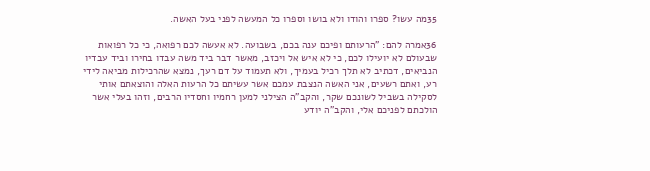35מה עשו? ספרו והודו ולא בושו וספרו כל המעשה לפני בעל האשה.

36אמרה להם: "הרעותם ופיכם ענה בכם, בשבועה. לא אעשה לכם רפואה, כי כל רפואות שבעולם לא יועילו לכם, כי לא איש אל ויכזב, מאשר דבר ביד משה עבדו בחירו וביד עבדיו הנביאים, דכתיב לא תלך רכיל בעמיך, ולא תעמוד על דם רעך, נמצא שהרכילות מביאה לידי רע, ואתם רשעים, אני האשה הנצבת עמכם אשר עשיתם כל הרעות האלה והוצאתם אותי לסקילה בשביל לשונכם שקר, והקב"ה הצילני למען רחמיו וחסדיו הרבים, וזהו בעלי אשר הולכתם לפניכם אלי, והקב"ה יודע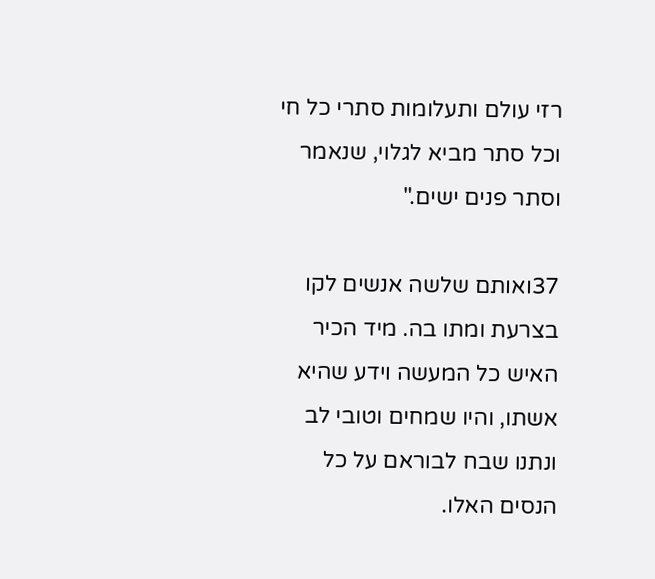רזי עולם ותעלומות סתרי כל חי וכל סתר מביא לגלוי, שנאמר וסתר פנים ישים."

37ואותם שלשה אנשים לקו בצרעת ומתו בה. מיד הכיר האיש כל המעשה וידע שהיא אשתו, והיו שמחים וטובי לב ונתנו שבח לבוראם על כל הנסים האלו.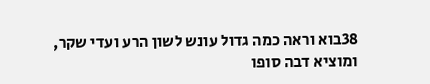38בוא וראה כמה גדול עונש לשון הרע ועדי שקר, ומוציא דבה סופו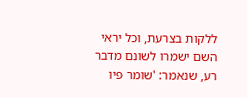ללקות בצרעת, וכל יראי השם ישמרו לשונם מדבר רע, שנאמר: 'שומר פיו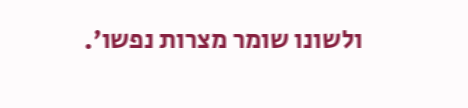ולשונו שומר מצרות נפשו'.